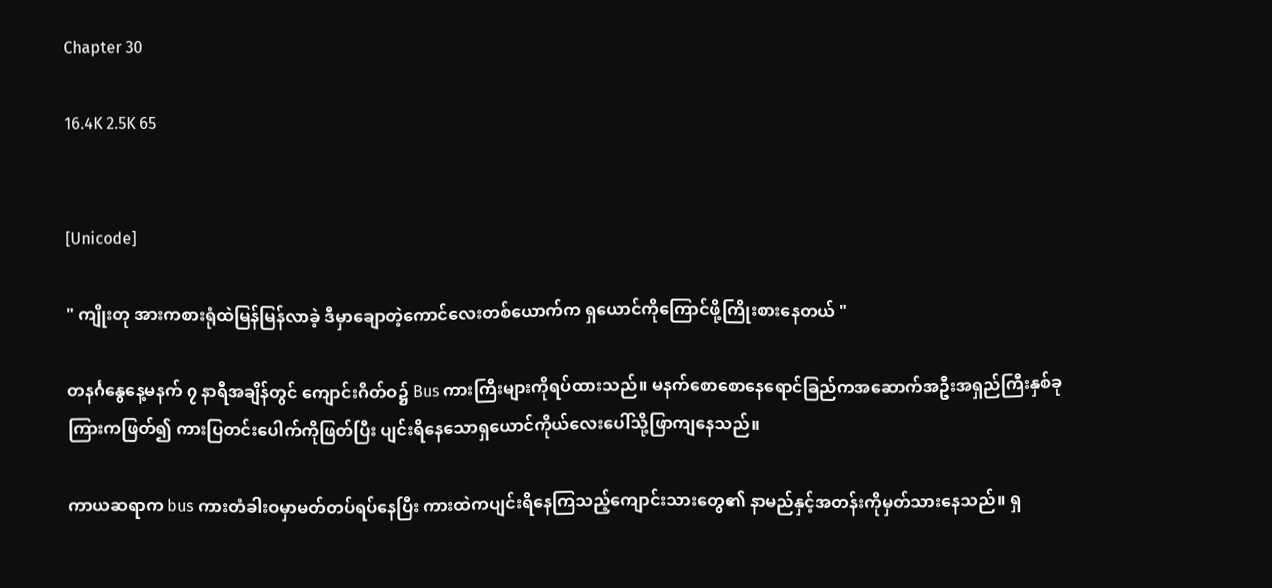Chapter 30

16.4K 2.5K 65


[Unicode]

" ကျိုးတု အားကစားရုံထဲမြန်မြန်လာခဲ့ ဒီမှာချောတဲ့ကောင်လေးတစ်ယောက်က ရှယောင်ကိုကြောင်ဖို့ကြိုးစားနေတယ် "

တနင်္ဂနွေနေ့မနက် ၇ နာရီအချိန်တွင် ကျောင်းဂိတ်ဝ၌ Bus ကားကြီးများကိုရပ်ထားသည်။ မနက်စောစောနေရောင်ခြည်ကအဆောက်အဦးအရှည်ကြီးနှစ်ခုကြားကဖြတ်၍ ကားပြတင်းပေါက်ကိုဖြတ်ပြီး ပျင်းရိနေသောရှယောင်ကိုယ်လေးပေါ်သို့ဖြာကျနေသည်။

ကာယဆရာက bus ကားတံခါးဝမှာမတ်တပ်ရပ်နေပြီး ကားထဲကပျင်းရိနေကြသည့်ကျောင်းသားတွေ၏ နာမည်နှင့်အတန်းကိုမှတ်သားနေသည်။ ရှ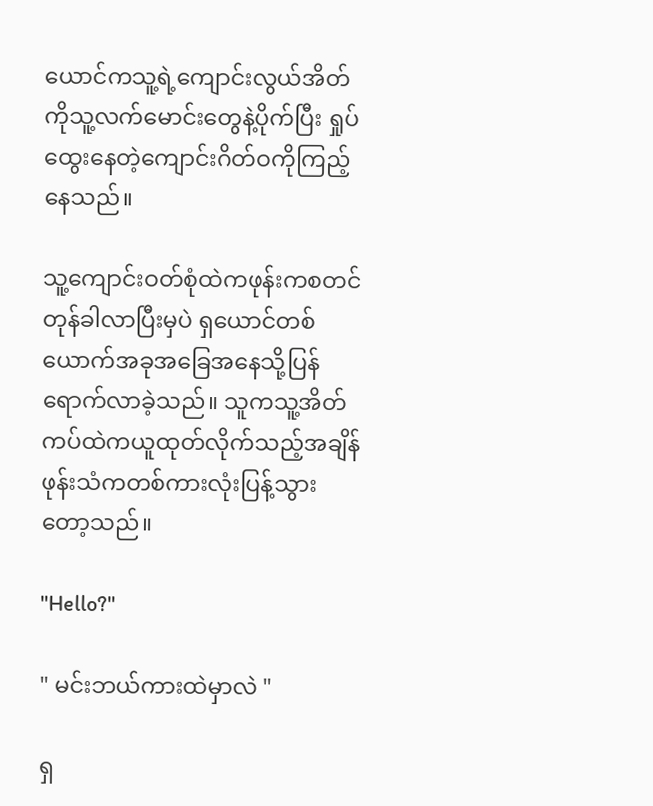ယောင်ကသူ့ရဲ့ကျောင်းလွယ်အိတ်ကိုသူ့လက်မောင်းတွေနဲ့ပိုက်ပြီး ရှုပ်ထွေးနေတဲ့ကျောင်းဂိတ်ဝကိုကြည့်နေသည်။

သူ့ကျောင်းဝတ်စုံထဲကဖုန်းကစတင်တုန်ခါလာပြီးမှပဲ ရှယောင်တစ်ယောက်အခုအခြေအနေသို့ပြန်ရောက်လာခဲ့သည်။ သူကသူ့အိတ်ကပ်ထဲကယူထုတ်လိုက်သည့်အချိန် ဖုန်းသံကတစ်ကားလုံးပြန့်သွားတော့သည်။

"Hello?"

" မင်းဘယ်ကားထဲမှာလဲ "

ရှ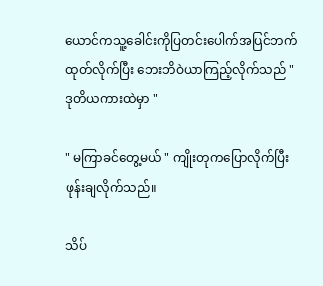ယောင်ကသူ့ခေါင်းကိုပြတင်းပေါက်အပြင်ဘက်ထုတ်လိုက်ပြီး ဘေးဘိဝဲယာကြည့်လိုက်သည် " ဒုတိယကားထဲမှာ "

" မကြာခင်တွေ့မယ် " ကျိုးတုကပြောလိုက်ပြီး ဖုန်းချလိုက်သည်။

သိပ်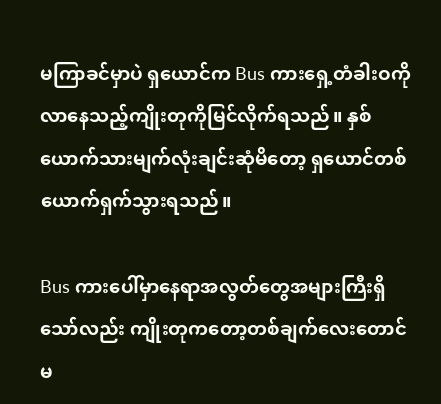မကြာခင်မှာပဲ ရှယောင်က Bus ကားရှေ့တံခါးဝကိုလာနေသည့်ကျိုးတုကိုမြင်လိုက်ရသည်။ နှစ်ယောက်သားမျက်လုံးချင်းဆုံမိတော့ ရှယောင်တစ်ယောက်ရှက်သွားရသည်။

Bus ကားပေါ်မှာနေရာအလွတ်တွေအများကြီးရှိသော်လည်း ကျိုးတုကတော့တစ်ချက်လေးတောင်မ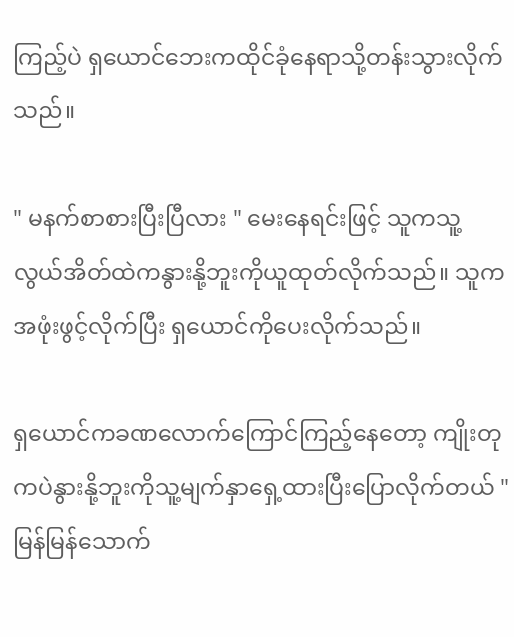ကြည့်ပဲ ရှယောင်ဘေးကထိုင်ခုံနေရာသို့တန်းသွားလိုက်သည်။

" မနက်စာစားပြီးပြီလား " မေးနေရင်းဖြင့် သူကသူ့လွယ်အိတ်ထဲကနွားနို့ဘူးကိုယူထုတ်လိုက်သည်။ သူကအဖုံးဖွင့်လိုက်ပြီး ရှယောင်ကိုပေးလိုက်သည်။

ရှယောင်ကခဏလောက်ကြောင်ကြည့်နေတော့ ကျိုးတုကပဲနွားနို့ဘူးကိုသူ့မျက်နှာရှေ့ထားပြီးပြောလိုက်တယ် " မြန်မြန်သောက်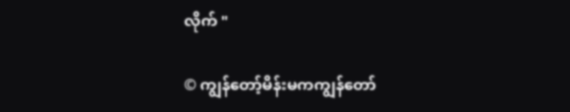လိုက် "

© ကျွန်တော့်မိန်းမကကျွန်တော်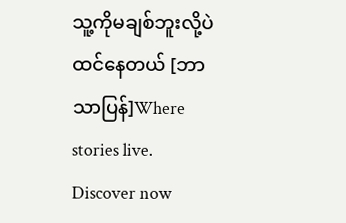သူ့ကိုမချစ်ဘူးလို့ပဲထင်နေတယ် [ဘာသာပြန်]Where stories live. Discover now